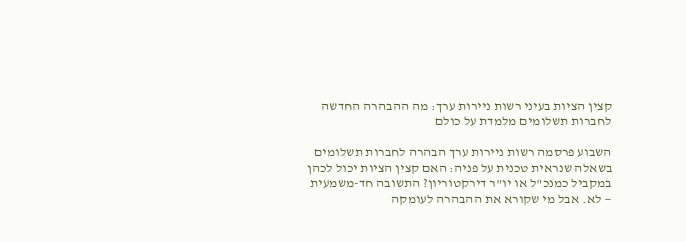קצין הציות בעיני רשות ניירות ערך: מה ההבהרה החדשה לחברות תשלומים מלמדת על כולם

השבוע פרסמה רשות ניירות ערך הבהרה לחברות תשלומים בשאלה שנראית טכנית על פניה: האם קצין הציות יכול לכהן במקביל כמנכ"ל או יו"ר דירקטוריון? התשובה חד-משמעית — לא. אבל מי שקורא את ההבהרה לעומקה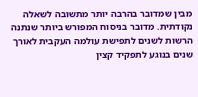מבין שמדובר בהרבה יותר מתשובה לשאלה נקודתית. מדובר בניסוח המפורש ביותר שנתנה הרשות לשנים לתפישת עולמה העקבית לאורך שנים בנוגע לתפקיד קצין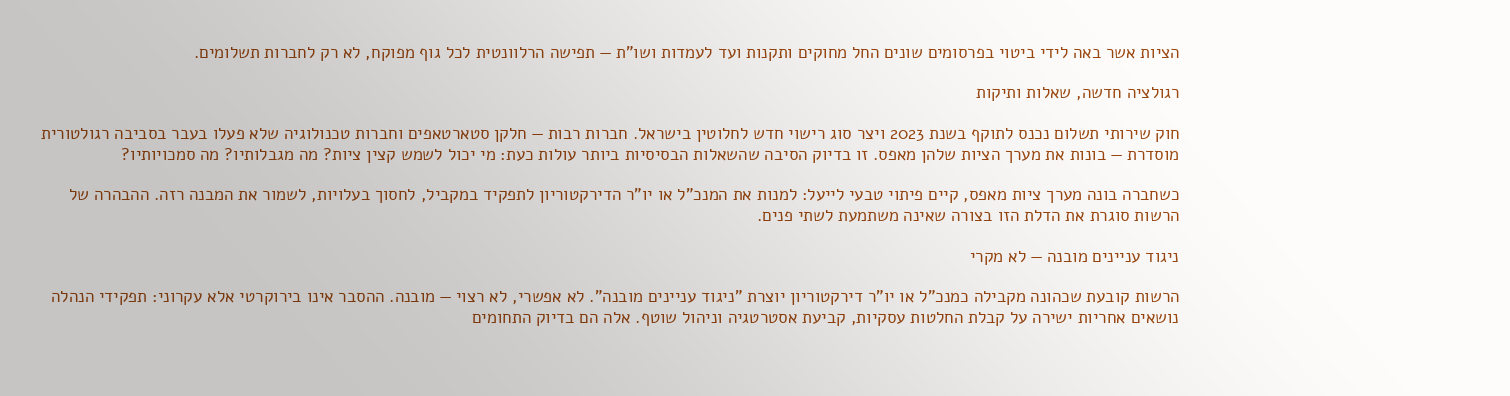הציות אשר באה לידי ביטוי בפרסומים שונים החל מחוקים ותקנות ועד לעמדות ושו"ת — תפישה הרלוונטית לכל גוף מפוקח, לא רק לחברות תשלומים.

רגולציה חדשה, שאלות ותיקות

חוק שירותי תשלום נכנס לתוקף בשנת 2023 ויצר סוג רישוי חדש לחלוטין בישראל. חברות רבות — חלקן סטארטאפים וחברות טכנולוגיה שלא פעלו בעבר בסביבה רגולטורית מוסדרת — בונות את מערך הציות שלהן מאפס. זו בדיוק הסיבה שהשאלות הבסיסיות ביותר עולות כעת: מי יכול לשמש קצין ציות? מה מגבלותיו? מה סמכויותיו?

כשחברה בונה מערך ציות מאפס, קיים פיתוי טבעי לייעל: למנות את המנכ"ל או יו"ר הדירקטוריון לתפקיד במקביל, לחסוך בעלויות, לשמור את המבנה רזה. ההבהרה של הרשות סוגרת את הדלת הזו בצורה שאינה משתמעת לשתי פנים.

ניגוד עניינים מובנה — לא מקרי

הרשות קובעת שכהונה מקבילה כמנכ"ל או יו"ר דירקטוריון יוצרת "ניגוד עניינים מובנה". לא אפשרי, לא רצוי — מובנה. ההסבר אינו בירוקרטי אלא עקרוני: תפקידי הנהלה נושאים אחריות ישירה על קבלת החלטות עסקיות, קביעת אסטרטגיה וניהול שוטף. אלה הם בדיוק התחומים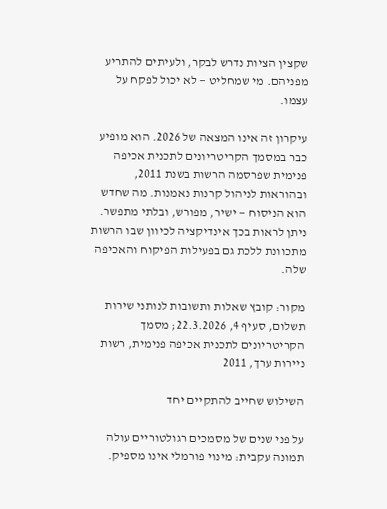שקצין הציות נדרש לבקר, ולעיתים להתריע מפניהם. מי שמחליט — לא יכול לפקח על עצמו.

עיקרון זה אינו המצאה של 2026. הוא מופיע כבר במסמך הקריטריונים לתכנית אכיפה פנימית שפרסמה הרשות בשנת 2011, ובהוראות לניהול קרנות נאמנות. מה שחדש הוא הניסוח — ישיר, מפורש, ובלתי מתפשר. ניתן לראות בכך אינדיקציה לכיוון שבו הרשות מתכוונת ללכת גם בפעילות הפיקוח והאכיפה שלה.

מקור: קובץ שאלות ותשובות לנותני שירות תשלום, סעיף 4, 22.3.2026; מסמך הקריטריונים לתכנית אכיפה פנימית, רשות ניירות ערך, 2011

השילוש שחייב להתקיים יחד

על פני שנים של מסמכים רגולטוריים עולה תמונה עקבית: מינוי פורמלי אינו מספיק.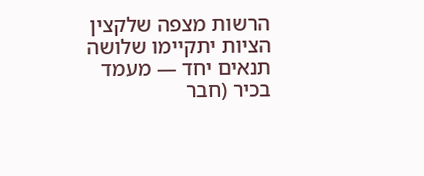הרשות מצפה שלקצין הציות יתקיימו שלושה תנאים יחד — מעמד בכיר (חבר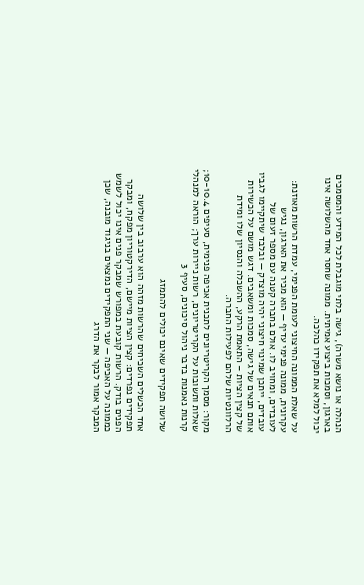הנהלה או נושא משרה), גישה בלתי מוגבלת לכל המידע והמסמכים בארגון, וסמכות ביצוע אמיתית. ממונה שחסר אחד מהשלושה אינו יכול למלא את תפקידו כהלכה.

על שאלת הממונה החיצוני לעומת הפנימי, עמדת הרשות מאוזנת: עקרונית, ממונה פנימי עדיף — הוא מכיר את הארגון, נגיש לעובדים, ומחויב לו. אולם בחברה קטנה עם מספר זעום של עובדים, ייתכן שמינוי חיצוני יהיה מוצדק — ובלבד שיתקיימו לגביו אותם תנאים של גישה, סמכות ומשאבים. דגש מושם על הכשירות של קצין הציות – התאמת הרקע, ההשכלה והנסיון שלו ומידת הרלוונטיות שלהם לפעילות החברה.

מקור: מסמך הקריטריונים לתכנית אכיפה פנימית, סעיפים 10-10.4; שאלות ותשובות על הקריטריונים, רשות ניירות ערך; הוראה למנהלי קרנות נאמנות בדבר ניהול סיכונים, סעיף 3

שלושה תפקידים שאינם יכולים להתמזג

אחד הכשלים השכיחים שהרשות מזהה הוא ערבוב בין שלושה תפקידים נפרדים: קצין הציות מיישם, הדירקטוריון מפקח, ומבקר הפנים בודק. הרשות קובעת במפורש שמבקר פנים אינו יכול לשמש כממונה על האכיפה — שני התפקידים נמצאים בניגוד מובנה, שכן המבקר אמור לבקר את הדרג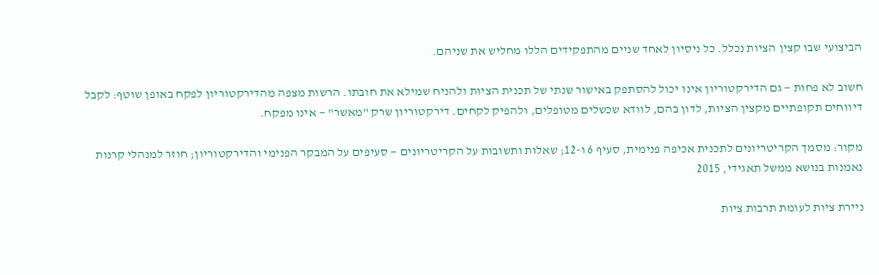הביצועי שבו קצין הציות נכלל. כל ניסיון לאחד שניים מהתפקידים הללו מחליש את שניהם.

חשוב לא פחות — גם הדירקטוריון אינו יכול להסתפק באישור שנתי של תכנית הציות ולהניח שמילא את חובתו. הרשות מצפה מהדירקטוריון לפקח באופן שוטף: לקבל דיווחים תקופתיים מקצין הציות, לדון בהם, לוודא שכשלים מטופלים, ולהפיק לקחים. דירקטוריון שרק "מאשר" — אינו מפקח.

מקור: מסמך הקריטריונים לתכנית אכיפה פנימית, סעיף 6 ו-12; שאלות ותשובות על הקריטריונים — סעיפים על המבקר הפנימי והדירקטוריון; חוזר למנהלי קרנות נאמנות בנושא ממשל תאגידי, 2015

ניירת ציות לעומת תרבות ציות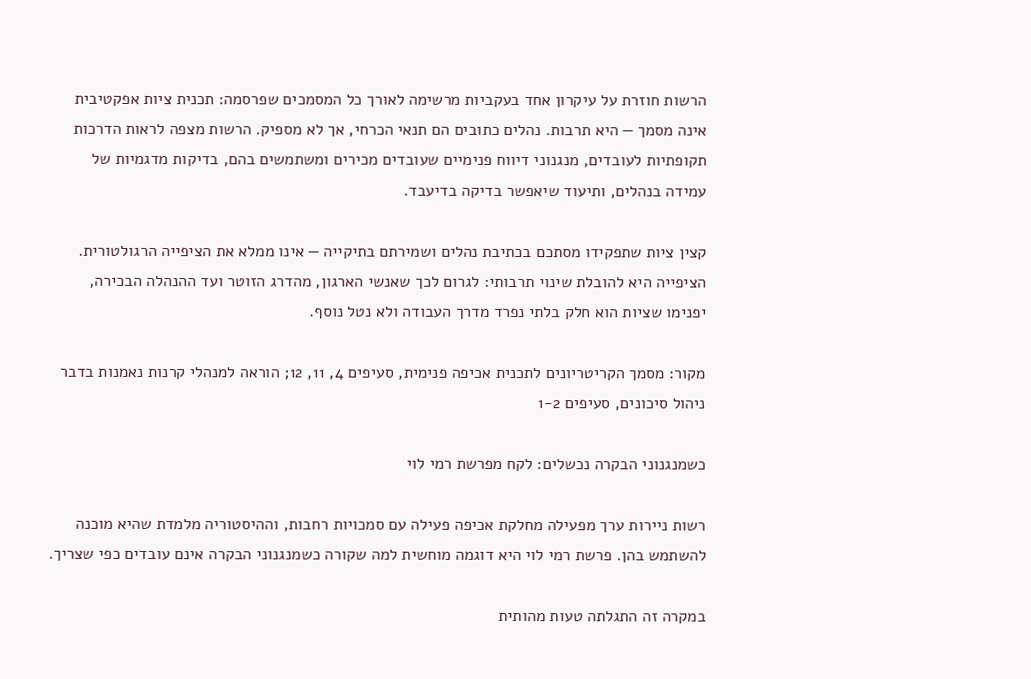הרשות חוזרת על עיקרון אחד בעקביות מרשימה לאורך כל המסמכים שפרסמה: תכנית ציות אפקטיבית אינה מסמך — היא תרבות. נהלים כתובים הם תנאי הכרחי, אך לא מספיק. הרשות מצפה לראות הדרכות תקופתיות לעובדים, מנגנוני דיווח פנימיים שעובדים מכירים ומשתמשים בהם, בדיקות מדגמיות של עמידה בנהלים, ותיעוד שיאפשר בדיקה בדיעבד.

קצין ציות שתפקידו מסתכם בכתיבת נהלים ושמירתם בתיקייה — אינו ממלא את הציפייה הרגולטורית. הציפייה היא להובלת שינוי תרבותי: לגרום לכך שאנשי הארגון, מהדרג הזוטר ועד ההנהלה הבכירה, יפנימו שציות הוא חלק בלתי נפרד מדרך העבודה ולא נטל נוסף.

מקור: מסמך הקריטריונים לתכנית אכיפה פנימית, סעיפים 4, 11, 12; הוראה למנהלי קרנות נאמנות בדבר ניהול סיכונים, סעיפים 1-2

כשמנגנוני הבקרה נכשלים: לקח מפרשת רמי לוי

רשות ניירות ערך מפעילה מחלקת אכיפה פעילה עם סמכויות רחבות, וההיסטוריה מלמדת שהיא מוכנה להשתמש בהן. פרשת רמי לוי היא דוגמה מוחשית למה שקורה כשמנגנוני הבקרה אינם עובדים כפי שצריך.

במקרה זה התגלתה טעות מהותית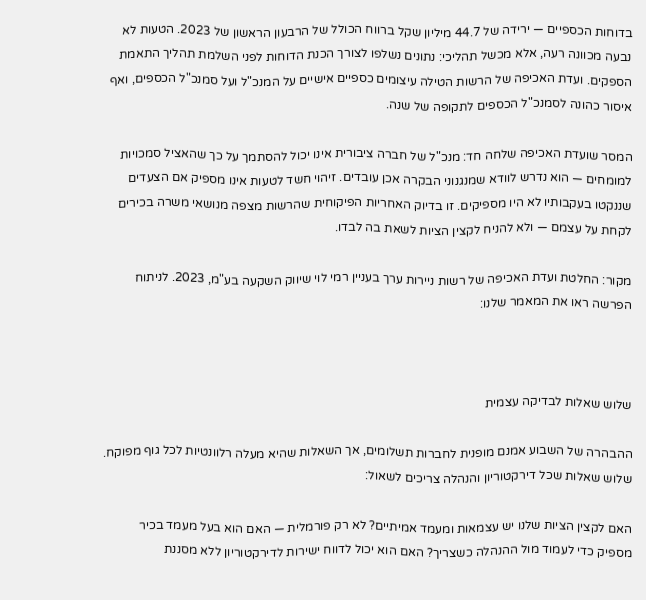בדוחות הכספיים — ירידה של 44.7 מיליון שקל ברווח הכולל של הרבעון הראשון של 2023. הטעות לא נבעה מכוונה רעה, אלא מכשל תהליכי: נתונים נשלפו לצורך הכנת הדוחות לפני השלמת תהליך התאמת הספקים. ועדת האכיפה של הרשות הטילה עיצומים כספיים אישיים על המנכ"ל ועל סמנכ"ל הכספים, ואף איסור כהונה לסמנכ"ל הכספים לתקופה של שנה.

המסר שועדת האכיפה שלחה חד: מנכ"ל של חברה ציבורית אינו יכול להסתמך על כך שהאציל סמכויות למומחים — הוא נדרש לוודא שמנגנוני הבקרה אכן עובדים. זיהוי חשד לטעות אינו מספיק אם הצעדים שננקטו בעקבותיו לא היו מספיקים. זו בדיוק האחריות הפיקוחית שהרשות מצפה מנושאי משרה בכירים לקחת על עצמם — ולא להניח לקצין הציות לשאת בה לבדו.

מקור: החלטת ועדת האכיפה של רשות ניירות ערך בעניין רמי לוי שיווק השקעה בע"מ, 2023. לניתוח הפרשה ראו את המאמר שלנו:



שלוש שאלות לבדיקה עצמית

ההבהרה של השבוע אמנם מופנית לחברות תשלומים, אך השאלות שהיא מעלה רלוונטיות לכל גוף מפוקח. שלוש שאלות שכל דירקטוריון והנהלה צריכים לשאול:

האם לקצין הציות שלנו יש עצמאות ומעמד אמיתיים? לא רק פורמלית — האם הוא בעל מעמד בכיר מספיק כדי לעמוד מול ההנהלה כשצריך? האם הוא יכול לדווח ישירות לדירקטוריון ללא מסננת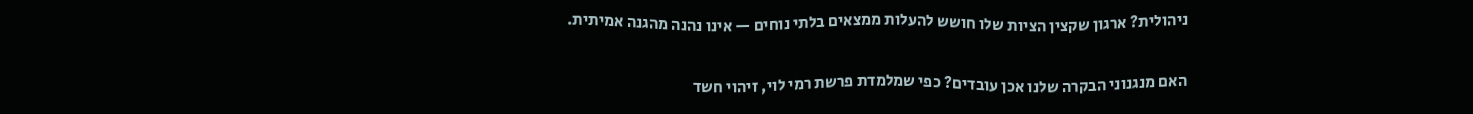ניהולית? ארגון שקצין הציות שלו חושש להעלות ממצאים בלתי נוחים — אינו נהנה מהגנה אמיתית.

האם מנגנוני הבקרה שלנו אכן עובדים? כפי שמלמדת פרשת רמי לוי, זיהוי חשד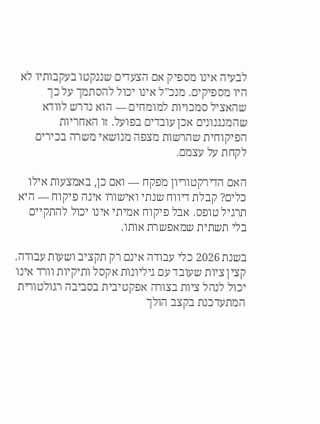לבעיה אינו מספיק אם הצעדים שננקטו בעקבותיו לא היו מספיקים. מנכ"ל אינו יכול להסתמך על כך שהאציל סמכויות למומחים — הוא נדרש לוודא שהמנגנונים אכן עובדים בפועל. זו האחריות הפיקוחית שהרשות מצפה מנושאי משרה בכירים לקחת על עצמם.

האם הדירקטוריון מפקח — ואם כן, באמצעות אילו כלים? קבלת דיווח שנתי ואישורו אינה פיקוח — היא תרגיל טופס. אבל פיקוח אמיתי אינו יכול להתקיים בלי תשתית שמאפשרת אותו.

בשנת 2026 כלי עבודה אינם רק תקציב ושעות עבודה. קצין ציות שעובד עם גיליונות אקסל ותיקיות וורד אינו יכול לנהל ציות בצורה אפקטיבית בסביבה רגולטורית המתעדכנת בקצב הולך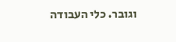וגובר. כלי העבודה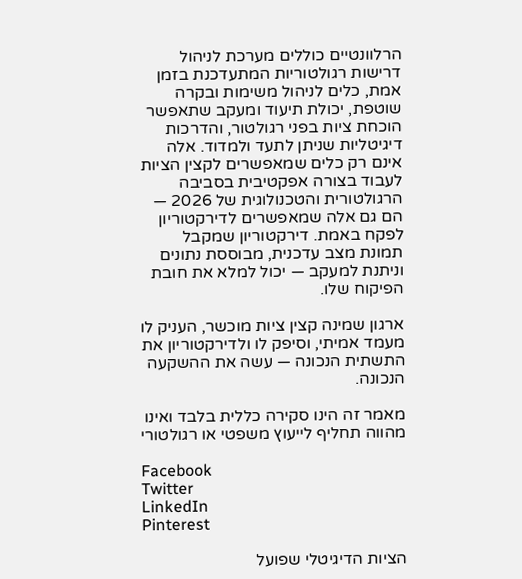הרלוונטיים כוללים מערכת לניהול דרישות רגולטוריות המתעדכנת בזמן אמת, כלים לניהול משימות ובקרה שוטפת, יכולת תיעוד ומעקב שתאפשר הוכחת ציות בפני רגולטור, והדרכות דיגיטליות שניתן לתעד ולמדוד. אלה אינם רק כלים שמאפשרים לקצין הציות לעבוד בצורה אפקטיבית בסביבה הרגולטורית והטכנולוגית של 2026 — הם גם אלה שמאפשרים לדירקטוריון לפקח באמת. דירקטוריון שמקבל תמונת מצב עדכנית, מבוססת נתונים וניתנת למעקב — יכול למלא את חובת הפיקוח שלו.

ארגון שמינה קצין ציות מוכשר, העניק לו מעמד אמיתי, וסיפק לו ולדירקטוריון את התשתית הנכונה — עשה את ההשקעה הנכונה.

מאמר זה הינו סקירה כללית בלבד ואינו מהווה תחליף לייעוץ משפטי או רגולטורי

Facebook
Twitter
LinkedIn
Pinterest

הציות הדיגיטלי שפועל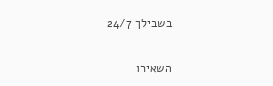בשבילך 24/7

השאירו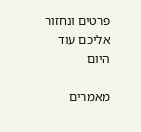פרטים ונחזור אליכם עוד היום

מאמרים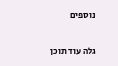נוספים

גלה עוד תוכן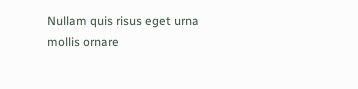Nullam quis risus eget urna mollis ornare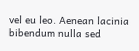vel eu leo. Aenean lacinia bibendum nulla sed